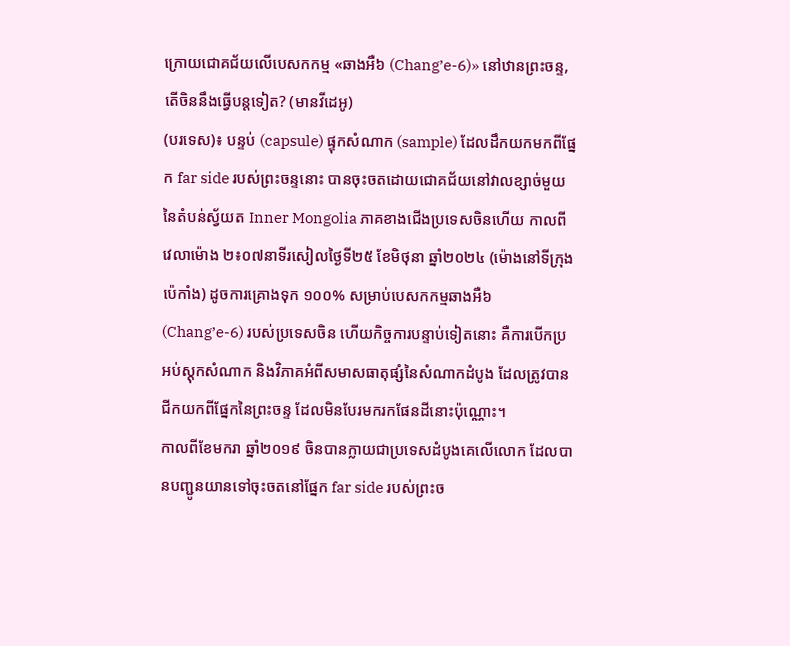ក្រោយជោគជ័យលើបេសកកម្ម «ឆាងអឺ៦ (Chang’e-6)» នៅឋានព្រះចន្ទ, តើចិននឹងធ្វើបន្តទៀត? (មានវីដេអូ)
(បរទេស)៖ បន្ទប់ (capsule) ផ្ទុកសំណាក (sample) ដែលដឹកយកមកពីផ្នែក far side របស់ព្រះចន្ទនោះ បានចុះចតដោយជោគជ័យនៅវាលខ្សាច់មួយនៃតំបន់ស្វ័យត Inner Mongolia ភាគខាងជើងប្រទេសចិនហើយ កាលពីវេលាម៉ោង ២៖០៧នាទីរសៀលថ្ងៃទី២៥ ខែមិថុនា ឆ្នាំ២០២៤ (ម៉ោងនៅទីក្រុងប៉េកាំង) ដូចការគ្រោងទុក ១០០% សម្រាប់បេសកកម្មឆាងអឺ៦ (Chang’e-6) របស់ប្រទេសចិន ហើយកិច្ចការបន្ទាប់ទៀតនោះ គឺការបើកប្រអប់ស្តុកសំណាក និងវិភាគអំពីសមាសធាតុផ្សំនៃសំណាកដំបូង ដែលត្រូវបានជីកយកពីផ្នែកនៃព្រះចន្ទ ដែលមិនបែរមករកផែនដីនោះប៉ុណ្ណោះ។
កាលពីខែមករា ឆ្នាំ២០១៩ ចិនបានក្លាយជាប្រទេសដំបូងគេលើលោក ដែលបានបញ្ជូនយានទៅចុះចតនៅផ្នែក far side របស់ព្រះច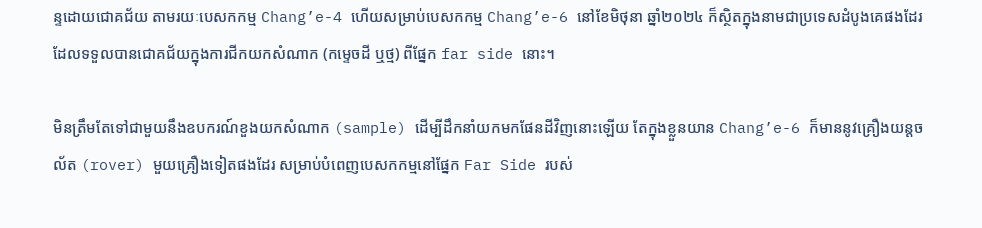ន្ទដោយជោគជ័យ តាមរយៈបេសកកម្ម Chang’e-4 ហើយសម្រាប់បេសកកម្ម Chang’e-6 នៅខែមិថុនា ឆ្នាំ២០២៤ ក៏ស្ថិតក្នុងនាមជាប្រទេសដំបូងគេផងដែរ ដែលទទួលបានជោគជ័យក្នុងការជីកយកសំណាក (កម្ទេចដី ឬថ្ម) ពីផ្នែក far side នោះ។

មិនត្រឹមតែទៅជាមួយនឹងឧបករណ៍ខួងយកសំណាក (sample) ដើម្បីដឹកនាំយកមកផែនដីវិញនោះឡើយ តែក្នុងខ្លួនយាន Chang’e-6 ក៏មាននូវគ្រឿងយន្តចល័ត (rover) មួយគ្រឿងទៀតផងដែរ សម្រាប់បំពេញបេសកកម្មនៅផ្នែក Far Side របស់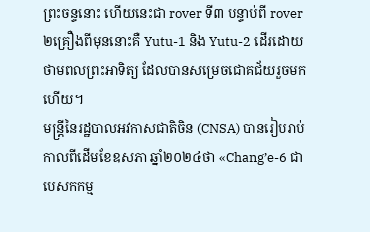ព្រះចន្ទនោះ ហើយនេះជា rover ទី៣ បន្ទាប់ពី rover ២គ្រឿងពីមុននោះគឺ Yutu-1 និង Yutu-2 ដើរដោយថាមពលព្រះអាទិត្យ ដែលបានសម្រេចជោគជ័យរួចមកហើយ។
មន្ត្រីនៃរដ្ឋបាលអវកាសជាតិចិន (CNSA) បានរៀបរាប់កាលពីដើមខែឧសភា ឆ្នាំ២០២៤ថា «Chang’e-6 ជាបេសកកម្ម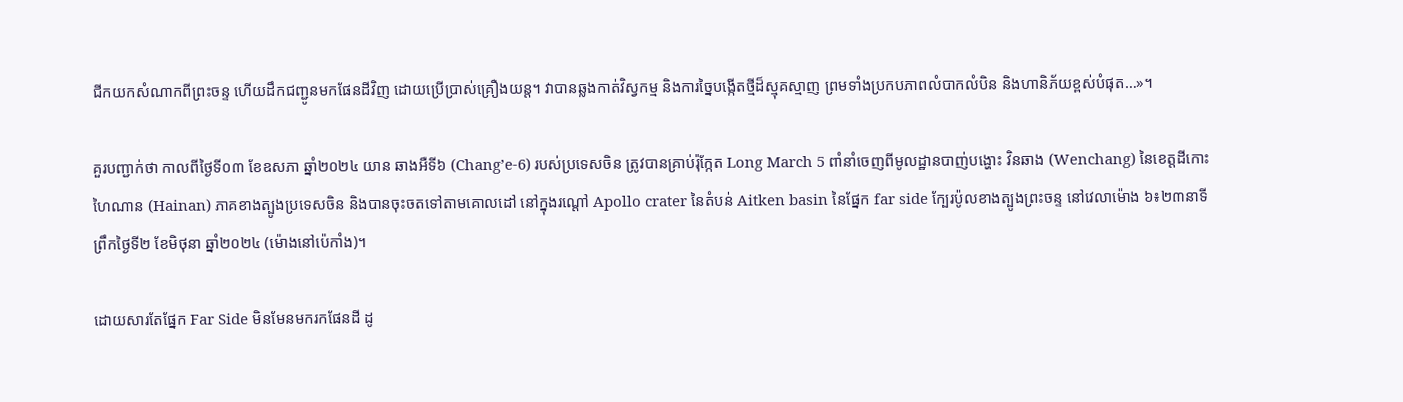ជីកយកសំណាកពីព្រះចន្ទ ហើយដឹកជញ្ជូនមកផែនដីវិញ ដោយប្រើប្រាស់គ្រឿងយន្ត។ វាបានឆ្លងកាត់វិស្វកម្ម និងការច្នៃបង្កើតថ្មីដ៏ស្មុគស្មាញ ព្រមទាំងប្រកបភាពលំបាកលំបិន និងហានិភ័យខ្ពស់បំផុត…»។

គួរបញ្ជាក់ថា កាលពីថ្ងៃទី០៣ ខែឧសភា ឆ្នាំ២០២៤ យាន ឆាងអឺទី៦ (Chang’e-6) របស់ប្រទេសចិន ត្រូវបានគ្រាប់រ៉ុក្កែត Long March 5 ពាំនាំចេញពីមូលដ្ឋានបាញ់បង្ហោះ វិនឆាង (Wenchang) នៃខេត្តដីកោះ ហៃណាន (Hainan) ភាគខាងត្បូងប្រទេសចិន និងបានចុះចតទៅតាមគោលដៅ នៅក្នុងរណ្តៅ Apollo crater នៃតំបន់ Aitken basin នៃផ្នែក far side ក្បែរប៉ូលខាងត្បូងព្រះចន្ទ នៅវេលាម៉ោង ៦៖២៣នាទីព្រឹកថ្ងៃទី២ ខែមិថុនា ឆ្នាំ២០២៤ (ម៉ោងនៅប៉េកាំង)។

ដោយសារតែផ្នែក Far Side មិនមែនមករកផែនដី ដូ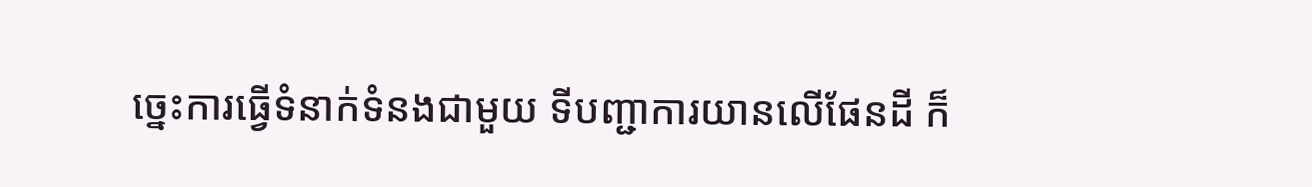ច្នេះការធ្វើទំនាក់ទំនងជាមួយ ទីបញ្ជាការយានលើផែនដី ក៏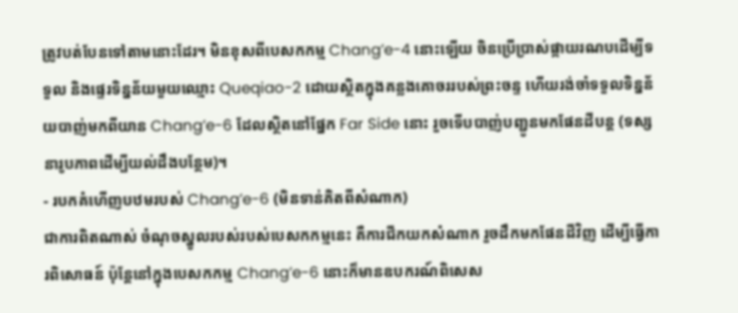ត្រូវបត់បែនទៅតាមនោះដែរ។ មិនខុសពីបេសកកម្ម Chang’e-4 នោះឡើយ ចិនប្រើប្រាស់ផ្កាយរណបដើម្បីទទួល និងផ្ទេរទិន្នន័យមួយឈ្មោះ Queqiao-2 ដោយស្ថិតក្នុងគន្លងគោចររបស់ព្រះចន្ទ ហើយរង់ចាំទទួលទិន្នន័យបាញ់មកពីយាន Chang’e-6 ដែលស្ថិតនៅផ្នែក Far Side នោះ រួចទើបបាញ់បញ្ជូនមកផែនដីបន្ត (ទស្សនារូបភាពដើម្បីយល់ដឹងបន្ថែម)។
- របកគំហើញបឋមរបស់ Chang’e-6 (មិនទាន់គិតពីសំណាក)
ជាការពិតណាស់ ចំណុចស្នូលរបស់របស់បេសកកម្មនេះ គឺការជីកយកសំណាក រួចដឹកមកផែនដីវិញ ដើម្បីធ្វើការពិសោធន៍ ប៉ុន្តែនៅក្នុងបេសកកម្ម Chang’e-6 នោះក៏មានឧបករណ៍ពិសេស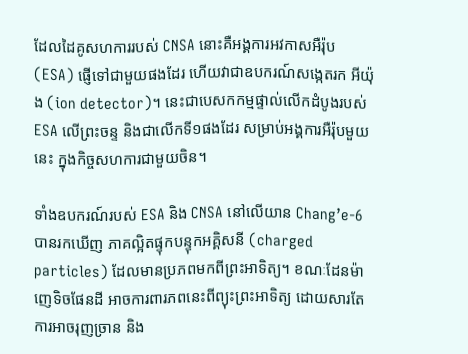ដែលដៃគូសហការរបស់ CNSA នោះគឺអង្គការអវកាសអឺរ៉ុប (ESA) ផ្ញើទៅជាមួយផងដែរ ហើយវាជាឧបករណ៍សង្កេតរក អីយ៉ុង (ion detector)។ នេះជាបេសកកម្មផ្ទាល់លើកដំបូងរបស់ ESA លើព្រះចន្ទ និងជាលើកទី១ផងដែរ សម្រាប់អង្គការអឺរ៉ុបមួយនេះ ក្នុងកិច្ចសហការជាមួយចិន។

ទាំងឧបករណ៍របស់ ESA និង CNSA នៅលើយាន Chang’e-6 បានរកឃើញ ភាគល្អិតផ្ទុកបន្ទុកអគ្គិសនី (charged particles) ដែលមានប្រភពមកពីព្រះអាទិត្យ។ ខណៈដែនម៉ាញេទិចផែនដី អាចការពារភពនេះពីព្យុះព្រះអាទិត្យ ដោយសារតែការអាចរុញច្រាន និង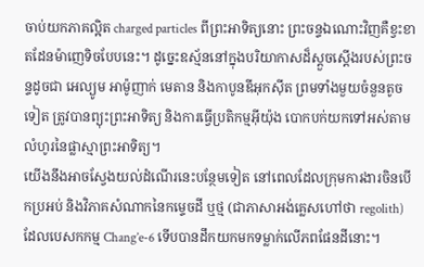ចាប់យកភាគល្អិត charged particles ពីព្រះអាទិត្យនោះ ព្រះចន្ទឯណោះវិញគឺខ្វះខាតដែនម៉ាញេទិចបែបនេះ។ ដូច្នេះឧស្ម័ននៅក្នុងបរិយាកាសដ៏ស្តួចស្តើងរបស់ព្រះចន្ទដូចជា អេល្យូម អាម៉ូញាក់ មេតាន និងកាបូនឌីអុកស៊ីត ព្រមទាំងមួយចំនួនតូចទៀត ត្រូវបានព្យុះព្រះអាទិត្យ និងការធ្វើប្រតិកម្មអ៊ីយ៉ុង បោកបក់យកទៅអស់តាមលំហូរនៃផ្លាស្មាព្រះអាទិត្យ។
យើងនឹងអាចស្វែងយល់ដំណើរនេះបន្ថែមទៀត នៅពេលដែលក្រុមការងារចិនបើកប្រអប់ និងវិភាគសំណាកនៃកម្ទេចដី ឬថ្ម (ជាភាសាអង់គ្លេសហៅថា regolith) ដែលបេសកកម្ម Chang’e-6 ទើបបានដឹកយកមកទម្លាក់លើភពផែនដីនោះ។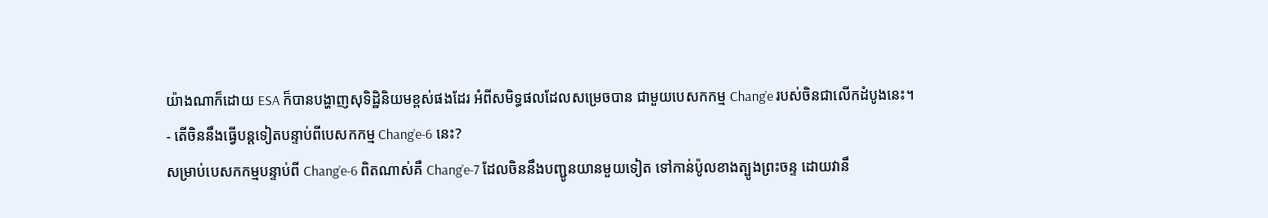យ៉ាងណាក៏ដោយ ESA ក៏បានបង្ហាញសុទិដ្ឋិនិយមខ្ពស់ផងដែរ អំពីសមិទ្ធផលដែលសម្រេចបាន ជាមួយបេសកកម្ម Chang’e របស់ចិនជាលើកដំបូងនេះ។
- តើចិននឹងធ្វើបន្តទៀតបន្ទាប់ពីបេសកកម្ម Chang’e-6 នេះ?
សម្រាប់បេសកកម្មបន្ទាប់ពី Chang’e-6 ពិតណាស់គឺ Chang’e-7 ដែលចិននឹងបញ្ជូនយានមួយទៀត ទៅកាន់ប៉ូលខាងត្បូងព្រះចន្ទ ដោយវានឹ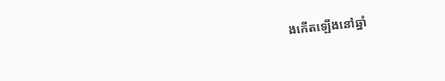ងកើតឡើងនៅឆ្នាំ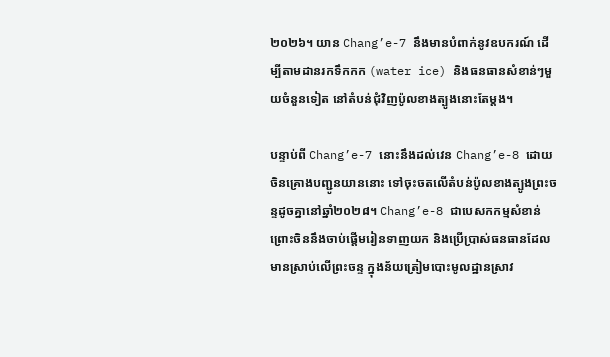២០២៦។ យាន Chang’e-7 នឹងមានបំពាក់នូវឧបករណ៍ ដើម្បីតាមដានរកទឹកកក (water ice) និងធនធានសំខាន់ៗមួយចំនួនទៀត នៅតំបន់ជុំវិញប៉ូលខាងត្បូងនោះតែម្តង។

បន្ទាប់ពី Chang’e-7 នោះនឹងដល់វេន Chang’e-8 ដោយចិនគ្រោងបញ្ជូនយាននោះ ទៅចុះចតលើតំបន់ប៉ូលខាងត្បូងព្រះចន្ទដូចគ្នានៅឆ្នាំ២០២៨។ Chang’e-8 ជាបេសកកម្មសំខាន់ ព្រោះចិននឹងចាប់ផ្តើមរៀនទាញយក និងប្រើប្រាស់ធនធានដែលមានស្រាប់លើព្រះចន្ទ ក្នុងន័យត្រៀមបោះមូលដ្ឋានស្រាវ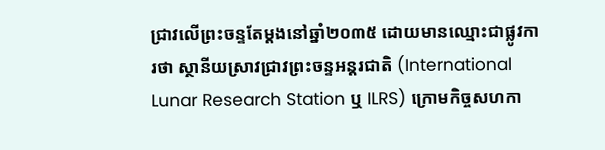ជ្រាវលើព្រះចន្ទតែម្តងនៅឆ្នាំ២០៣៥ ដោយមានឈ្មោះជាផ្លូវការថា ស្ថានីយស្រាវជ្រាវព្រះចន្ទអន្តរជាតិ (International Lunar Research Station ឬ ILRS) ក្រោមកិច្ចសហកា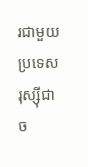រជាមួយប្រទេសរុស្ស៊ីជាច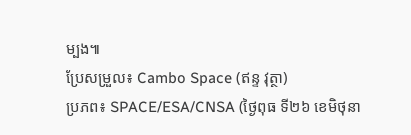ម្បង៕
ប្រែសម្រួល៖ Cambo Space (ឥន្ទ វុត្ថា)
ប្រភព៖ SPACE/ESA/CNSA (ថ្ងៃពុធ ទី២៦ ខេមិថុនា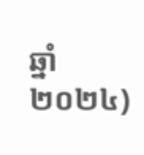ឆ្នាំ២០២៤)